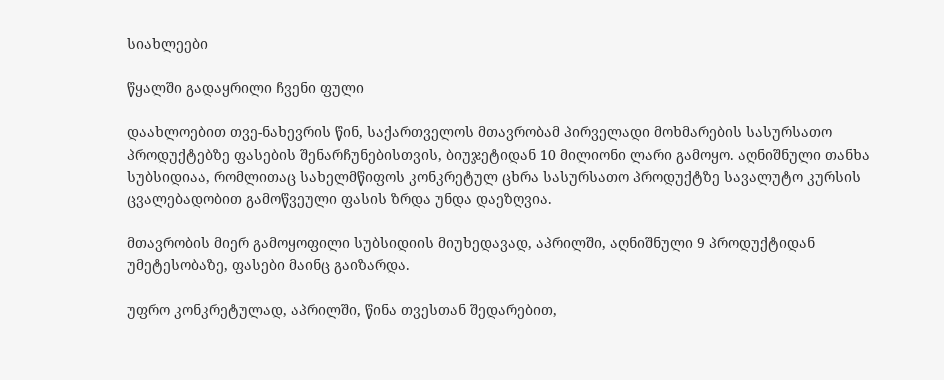სიახლეები

წყალში გადაყრილი ჩვენი ფული

დაახლოებით თვე-ნახევრის წინ, საქართველოს მთავრობამ პირველადი მოხმარების სასურსათო პროდუქტებზე ფასების შენარჩუნებისთვის, ბიუჯეტიდან 10 მილიონი ლარი გამოყო. აღნიშნული თანხა სუბსიდიაა, რომლითაც სახელმწიფოს კონკრეტულ ცხრა სასურსათო პროდუქტზე სავალუტო კურსის ცვალებადობით გამოწვეული ფასის ზრდა უნდა დაეზღვია.

მთავრობის მიერ გამოყოფილი სუბსიდიის მიუხედავად, აპრილში, აღნიშნული 9 პროდუქტიდან უმეტესობაზე, ფასები მაინც გაიზარდა.

უფრო კონკრეტულად, აპრილში, წინა თვესთან შედარებით,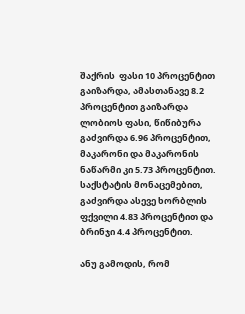შაქრის  ფასი 10 პროცენტით გაიზარდა, ამასთანავე 8.2 პროცენტით გაიზარდა ლობიოს ფასი, წიწიბურა გაძვირდა 6.96 პროცენტით, მაკარონი და მაკარონის ნაწარმი კი 5.73 პროცენტით. საქსტატის მონაცემებით, გაძვირდა ასევე ხორბლის ფქვილი 4.83 პროცენტით და ბრინჯი 4.4 პროცენტით.

ანუ გამოდის, რომ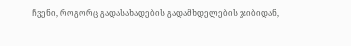ჩვენი, როგორც გადასახადების გადამხდელების ჯიბიდან,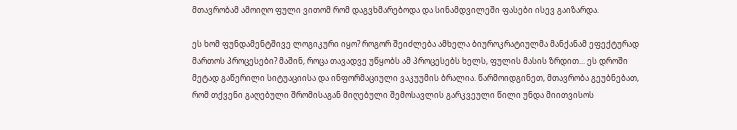მთავრობამ ამოიღო ფული ვითომ რომ დაგვხმარებოდა და სინამდვილეში ფასები ისევ გაიზარდა.

ეს ხომ ფუნდამენტშივე ლოგიკური იყო? როგორ შეიძლება ამხელა ბიუროკრატიულმა მანქანამ ეფექტურად მართოს პროცესები? მაშინ, როცა თავადვე უწყობს ამ პროცესებს ხელს, ფულის მასის ზრდით... ეს დროში მეტად გაწერილი სიტუაციისა და ინფორმაციული ვაკუუმის ბრალია. წარმოიდგინეთ, მთავრობა გეუბნებათ, რომ თქვენი გაღებული შრომისაგან მიღებული შემოსავლის გარკვეული წილი უნდა მიითვისოს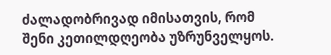ძალადობრივად იმისათვის, რომ შენი კეთილდღეობა უზრუნველყოს.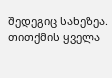შედეგიც სახეზეა. თითქმის ყველა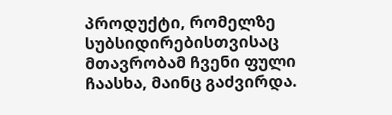პროდუქტი, რომელზე სუბსიდირებისთვისაც მთავრობამ ჩვენი ფული ჩაასხა, მაინც გაძვირდა.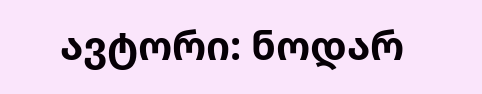ავტორი: ნოდარ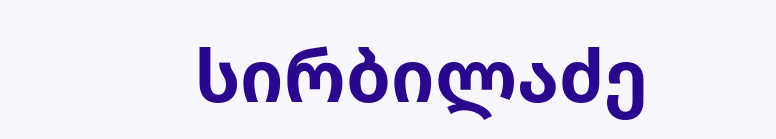სირბილაძე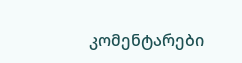კომენტარები